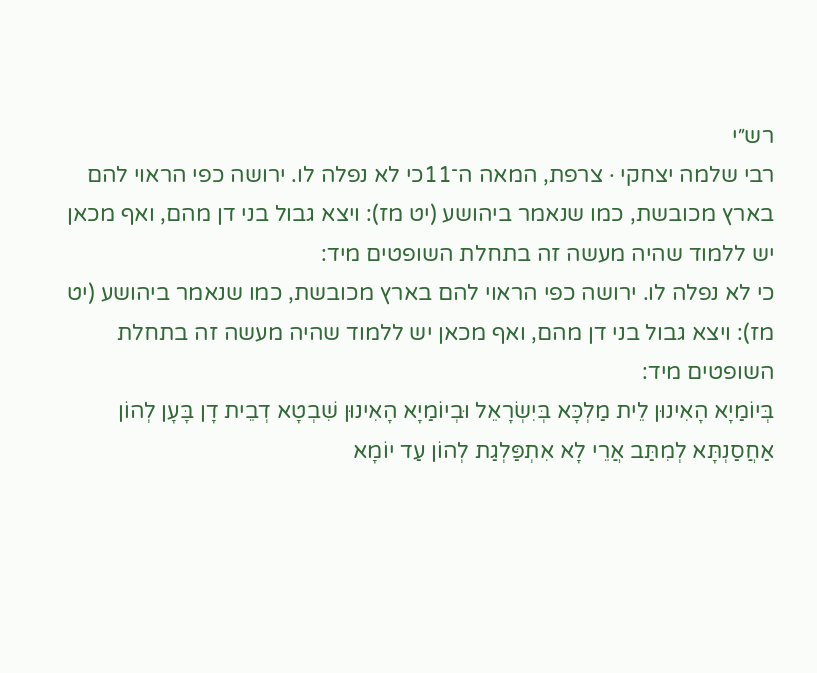רש״י
רבי שלמה יצחקי · צרפת, המאה ה־11כי לא נפלה לו. ירושה כפי הראוי להם בארץ מכובשת, כמו שנאמר ביהושע (יט מז): ויצא גבול בני דן מהם, ואף מכאן יש ללמוד שהיה מעשה זה בתחלת השופטים מיד:
כי לא נפלה לו. ירושה כפי הראוי להם בארץ מכובשת, כמו שנאמר ביהושע (יט מז): ויצא גבול בני דן מהם, ואף מכאן יש ללמוד שהיה מעשה זה בתחלת השופטים מיד:
בְּיוֹמַיָא הָאִינוּן לֵית מַלְכָּא בְּיִשְׂרָאֵל וּבְיוֹמַיָא הָאִינוּן שִׁבְטָא דְבֵית דָן בָּעָן לְהוֹן אַחֲסַנְתָּא לְמִתַּב אֲרֵי לָא אִתְפַּלְגַת לְהוֹן עַד יוֹמָא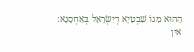הַהוּא מִגוֹ שִׁבְטַיָא דְיִשְׂרָאֵל בְּאַחְסָנָא:
אין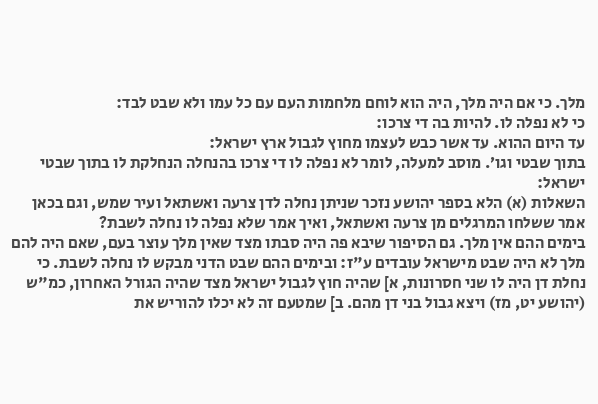מלך. כי אם היה מלך, היה הוא לוחם מלחמות העם עם כל עמו ולא שבט לבד:
כי לא נפלה לו. להיות בה די צרכו:
עד היום ההוא. עד אשר כבש לעצמו מחוץ לגבול ארץ ישראל:
בתוך שבטי וגו׳. מוסב למעלה, לומר לא נפלה לו די צרכו בהנחלה הנחלקת לו בתוך שבטי ישראל:
השאלות (א) הלא בספר יהושע נזכר שניתן נחלה לדן צרעה ואשתאל ועיר שמש, וגם בכאן אמר ששלחו המרגלים מן צרעה ואשתאל, ואיך אמר שלא נפלה לו נחלה לשבת?
בימים ההם אין מלך. גם הסיפור שיבא פה היה סבתו מצד שאין מלך עוצר בעם, שאם היה להם מלך לא היה שבט מישראל עובדים ע"ז: ובימים ההם שבט הדני מבקש לו נחלה לשבת. כי נחלת דן היה לו שני חסרונות, א] שהיה חוץ לגבול ישראל מצד שהיה הגורל האחרון, כמ"ש (יהושע יט, מז) ויצא גבול בני דן מהם. ב] שמטעם זה לא יכלו להוריש את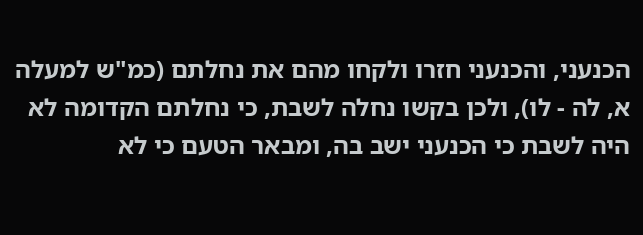הכנעני, והכנעני חזרו ולקחו מהם את נחלתם (כמ"ש למעלה א, לה - לו), ולכן בקשו נחלה לשבת, כי נחלתם הקדומה לא היה לשבת כי הכנעני ישב בה, ומבאר הטעם כי לא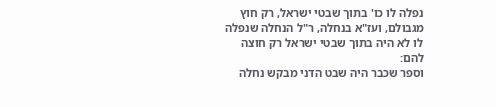נפלה לו כו' בתוך שבטי ישראל, רק חוץ מגבולם, ועז"א בנחלה, ר"ל הנחלה שנפלה לו לא היה בתוך שבטי ישראל רק חוצה להם:
וספר שכבר היה שבט הדני מבקש נחלה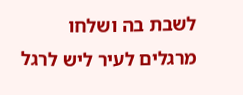לשבת בה ושלחו מרגלים לעיר ליש לרגל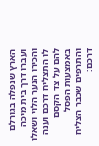הארץ שנפלה בגורלם ועברו דרך בית מיכה והכירו הנער הלוי ושאלו לו התצליח דרכם וענה להם על צד הקסם באמצעות הפסל והתרפים שכבר הצליח דרכם: